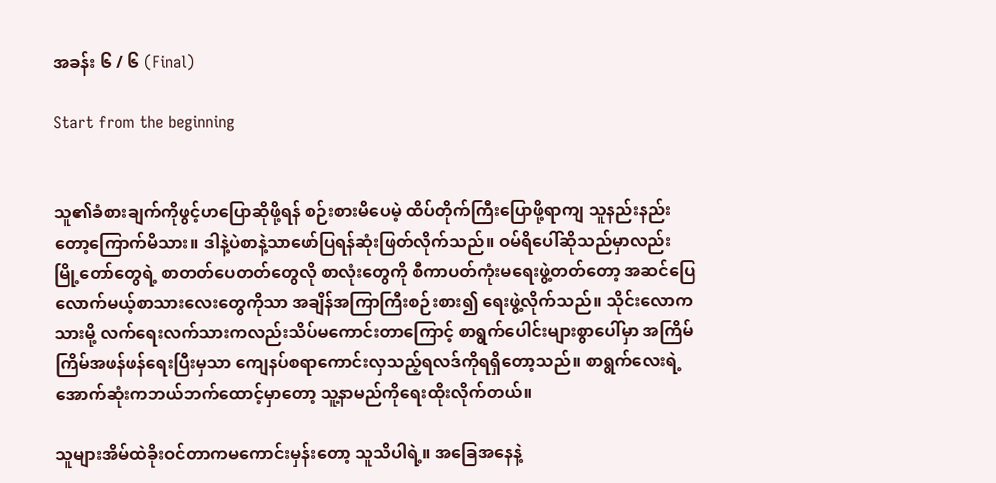အခန်း ၆ / ၆ (Final)

Start from the beginning


သူ၏ခံစားချက်ကိုဖွင့်ဟပြောဆိုဖို့ရန် စဉ်းစားမိပေမဲ့ ထိပ်တိုက်ကြီးပြောဖို့ရာကျ သူနည်းနည်းတော့ကြောက်မိသား။ ဒါနဲ့ပဲစာနဲ့သာဖော်ပြရန်ဆုံးဖြတ်လိုက်သည်။ ဝမ်ရိပေါ်ဆိုသည်မှာလည်း မြို့တော်တွေရဲ့ စာတတ်ပေတတ်တွေလို စာလုံးတွေကို စီကာပတ်ကုံးမရေးဖွဲ့တတ်တော့ အဆင်ပြေလောက်မယ့်စာသားလေးတွေကိုသာ အချိန်အကြာကြီးစဉ်းစား၍ ရေးဖွဲ့လိုက်သည်။ သိုင်းလောကသားမို့ လက်ရေးလက်သားကလည်းသိပ်မကောင်းတာကြောင့် စာရွက်ပေါင်းများစွာပေါ်မှာ အကြိမ်ကြိမ်အဖန်ဖန်ရေးပြီးမှသာ ကျေနပ်စရာကောင်းလှသည့်ရလဒ်ကိုရရှိတော့သည်။ စာရွက်လေးရဲ့အောက်ဆုံးကဘယ်ဘက်ထောင့်မှာတော့ သူ့နာမည်ကိုရေးထိုးလိုက်တယ်။

သူများအိမ်ထဲခိုးဝင်တာကမကောင်းမှန်းတော့ သူသိပါရဲ့။ အခြေအနေနဲ့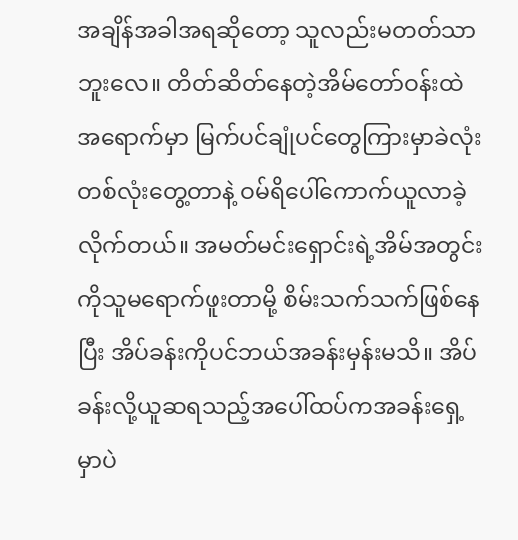အချိန်အခါအရဆိုတော့ သူလည်းမတတ်သာဘူးလေ။ တိတ်ဆိတ်နေတဲ့အိမ်တော်ဝန်းထဲအရောက်မှာ မြက်ပင်ချုံပင်တွေကြားမှာခဲလုံးတစ်လုံးတွေ့တာနဲ့ ဝမ်ရိပေါ်ကောက်ယူလာခဲ့လိုက်တယ်။ အမတ်မင်းရှောင်းရဲ့အိမ်အတွင်းကိုသူမရောက်ဖူးတာမို့ စိမ်းသက်သက်ဖြစ်နေပြီး အိပ်ခန်းကိုပင်ဘယ်အခန်းမှန်းမသိ။ အိပ်ခန်းလို့ယူဆရသည့်အပေါ်ထပ်ကအခန်းရှေ့မှာပဲ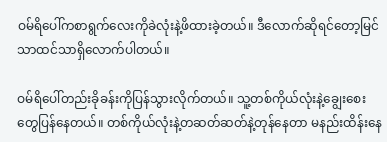ဝမ်ရိပေါ်ကစာရွက်လေးကိုခဲလုံးနဲ့ဖိထားခဲ့တယ်။ ဒီလောက်ဆိုရင်တော့မြင်သာထင်သာရှိလောက်ပါတယ်။

ဝမ်ရိပေါ်တည်းခိုခန်းကိုပြန်သွားလိုက်တယ်။ သူ့တစ်ကိုယ်လုံးနဲ့ချွေးစေးတွေပြန်နေတယ်။ တစ်ကိုယ်လုံးနဲ့တဆတ်ဆတ်နဲ့တုန်နေတာ မနည်းထိန်းနေ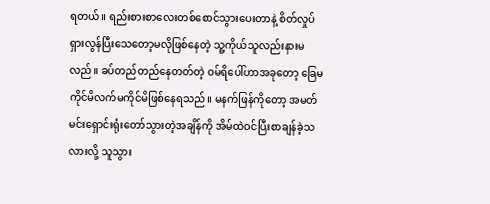ရတယ်။ ရည်းစားစာလေးတစ်စောင်သွားပေးတာနဲ့ စိတ်လှုပ်ရှားလွန်ပြီးသေတော့မလိုဖြစ်နေတဲ့ သူ့ကိုယ်သူလည်းနားမလည်။ ခပ်တည်တည်နေတတ်တဲ့ ဝမ်ရိပေါ်ဟာအခုတော့ ခြေမကိုင်မိလက်မကိုင်မိဖြစ်နေရသည်။ မနက်ဖြန်ကိုတော့ အမတ်မင်းရှောင်းရုံးတော်သွားတဲ့အချိန်ကို အိမ်ထဲဝင်ပြီးစာချန်ခဲ့သလားလို့ သူသွား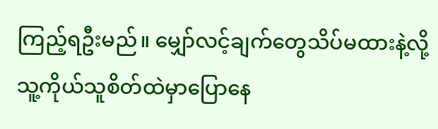ကြည့်ရဦးမည်။ မျှော်လင့်ချက်တွေသိပ်မထားနဲ့လို့ သူ့ကိုယ်သူစိတ်ထဲမှာပြောနေ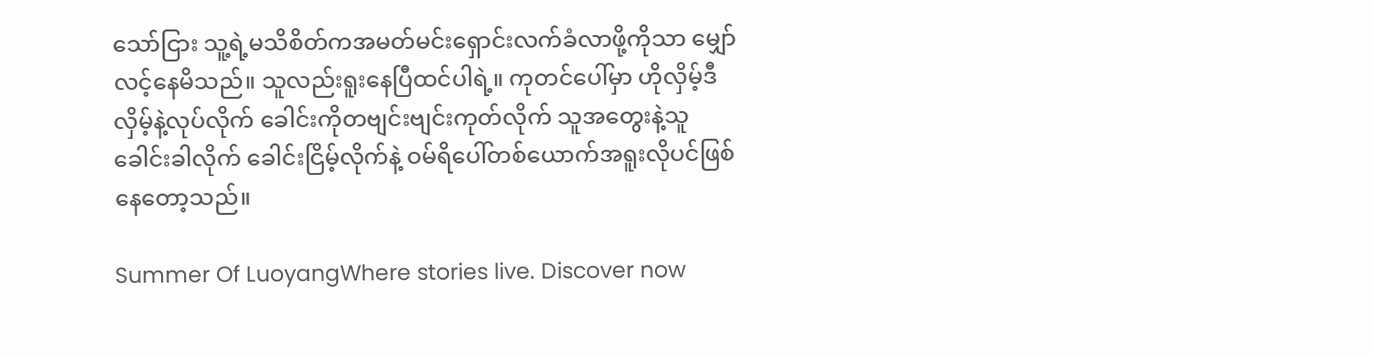သော်ငြား သူ့ရဲ့မသိစိတ်ကအမတ်မင်းရှောင်းလက်ခံလာဖို့ကိုသာ မျှော်လင့်နေမိသည်။ သူလည်းရူးနေပြီထင်ပါရဲ့။ ကုတင်ပေါ်မှာ ဟိုလှိမ့်ဒီလှိမ့်နဲ့လုပ်လိုက် ခေါင်းကိုတဗျင်းဗျင်းကုတ်လိုက် သူအတွေးနဲ့သူခေါင်းခါလိုက် ခေါင်းငြိမ့်လိုက်နဲ့ ဝမ်ရိပေါ်တစ်ယောက်အရူးလိုပင်ဖြစ်နေတော့သည်။

Summer Of LuoyangWhere stories live. Discover now